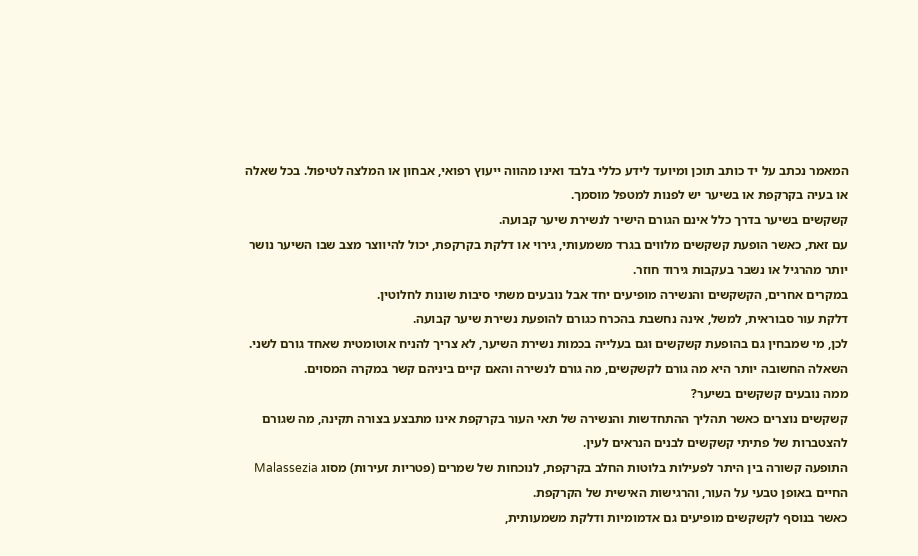המאמר נכתב על יד כותב תוכן ומיועד לידע כללי בלבד ואינו מהווה ייעוץ רפואי, אבחון או המלצה לטיפול. בכל שאלה או בעיה בקרקפת או בשיער יש לפנות למטפל מוסמך.
קשקשים בשיער בדרך כלל אינם הגורם הישיר לנשירת שיער קבועה.
עם זאת, כאשר הופעת קשקשים מלווים בגרד משמעותי, גירוי או דלקת בקרקפת, יכול להיווצר מצב שבו השיער נושר יותר מהרגיל או נשבר בעקבות גירוד חוזר.
במקרים אחרים, הקשקשים והנשירה מופיעים יחד אבל נובעים משתי סיבות שונות לחלוטין.
דלקת עור סבוראית, למשל, אינה נחשבת בהכרח כגורם להופעת נשירת שיער קבועה.
לכן, מי שמבחין גם בהופעת קשקשים וגם בעלייה בכמות נשירת השיער, לא צריך להניח אוטומטית שאחד גורם לשני.
השאלה החשובה יותר היא מה גורם לקשקשים, מה גורם לנשירה והאם קיים ביניהם קשר במקרה המסוים.
ממה נובעים קשקשים בשיער?
קשקשים נוצרים כאשר תהליך ההתחדשות והנשירה של תאי העור בקרקפת אינו מתבצע בצורה תקינה, מה שגורם להצטברות של פתיתי קשקשים לבנים הנראים לעין.
התופעה קשורה בין היתר לפעילות בלוטות החלב בקרקפת, לנוכחות של שמרים (פטריות זעירות) מסוג Malassezia החיים באופן טבעי על העור, והרגישות האישית של הקרקפת.
כאשר בנוסף לקשקשים מופיעים גם אדמומיות ודלקת משמעותית,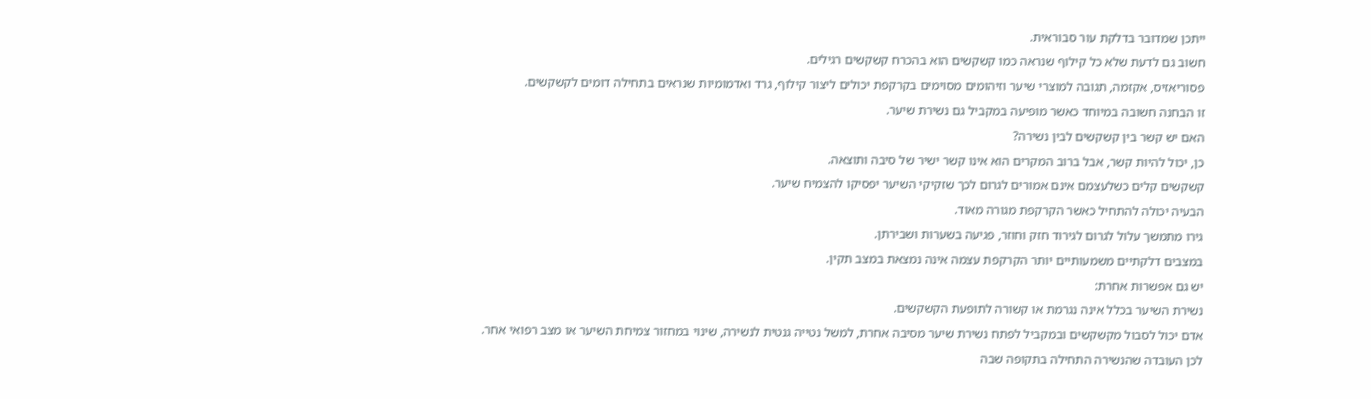ייתכן שמדובר בדלקת עור סבוראית.
חשוב גם לדעת שלא כל קילוף שנראה כמו קשקשים הוא בהכרח קשקשים רגילים.
פסוריאזיס, אקזמה, תגובה למוצרי שיער וזיהומים מסוימים בקרקפת יכולים ליצור קילוף, גרד ואדמומיות שנראים בתחילה דומים לקשקשים.
זו הבחנה חשובה במיוחד כאשר מופיעה במקביל גם נשירת שיער.
האם יש קשר בין קשקשים לבין נשירה?
כן, יכול להיות קשר, אבל ברוב המקרים הוא אינו קשר ישיר של סיבה ותוצאה.
קשקשים קלים כשלעצמם אינם אמורים לגרום לכך שזקיקי השיער יפסיקו להצמיח שיער.
הבעיה יכולה להתחיל כאשר הקרקפת מגורה מאוד.
גירו מתמשך עלול לגרום לגירוד חזק וחוזר, פגיעה בשערות ושבירתן.
במצבים דלקתיים משמעותיים יותר הקרקפת עצמה אינה נמצאת במצב תקין.
יש גם אפשרות אחרת:
נשירת השיער בכלל אינה נגרמת או קשורה לתופעת הקשקשים.
אדם יכול לסבול מקשקשים ובמקביל לפתח נשירת שיער מסיבה אחרת, למשל נטייה גנטית לנשירה, שינוי במחזור צמיחת השיער או מצב רפואי אחר.
לכן העובדה שהנשירה התחילה בתקופה שבה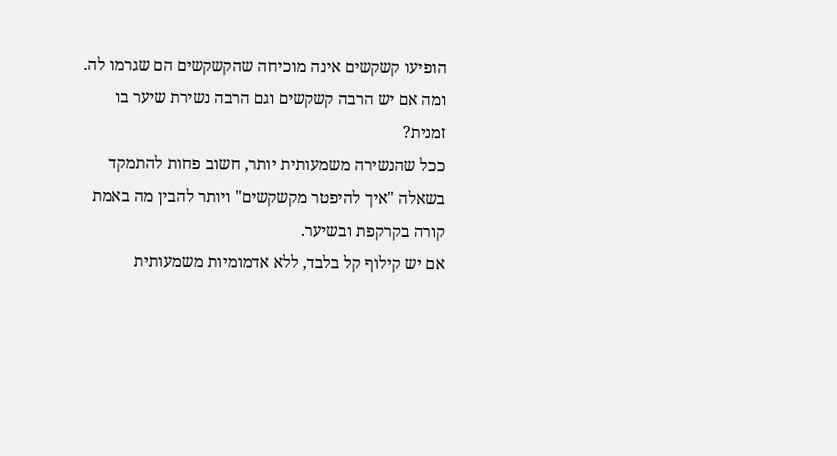הופיעו קשקשים אינה מוכיחה שהקשקשים הם שגרמו לה.
ומה אם יש הרבה קשקשים וגם הרבה נשירת שיער בו זמנית?
ככל שהנשירה משמעותית יותר, חשוב פחות להתמקד בשאלה "איך להיפטר מקשקשים" ויותר להבין מה באמת קורה בקרקפת ובשיער.
אם יש קילוף קל בלבד, ללא אדמומיות משמעותית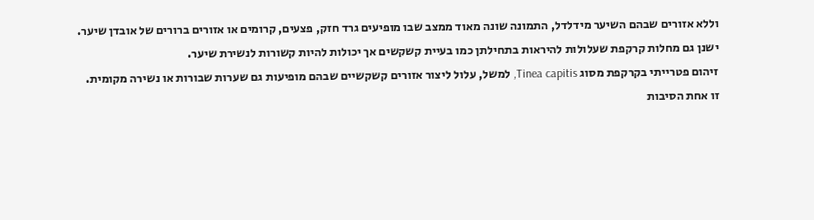וללא אזורים שבהם השיער מידלדל, התמונה שונה מאוד ממצב שבו מופיעים גרד חזק, פצעים, קרומים או אזורים ברורים של אובדן שיער.
ישנן גם מחלות קרקפת שעלולות להיראות בתחילתן כמו בעיית קשקשים אך יכולות להיות קשורות לנשירת שיער.
זיהום פטרייתי בקרקפת מסוג Tinea capitis, למשל, עלול ליצור אזורים קשקשיים שבהם מופיעות גם שערות שבורות או נשירה מקומית.
זו אחת הסיבות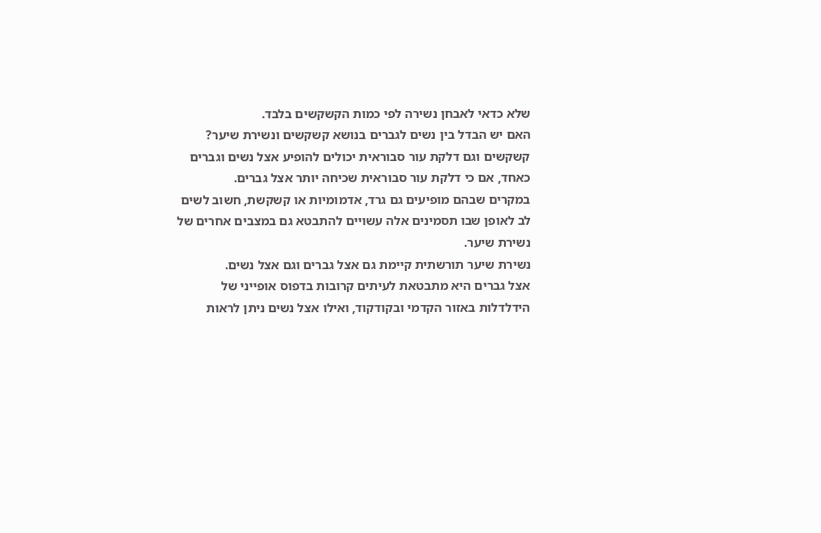שלא כדאי לאבחן נשירה לפי כמות הקשקשים בלבד.
האם יש הבדל בין נשים לגברים בנושא קשקשים ונשירת שיער?
קשקשים וגם דלקת עור סבוראית יכולים להופיע אצל נשים וגברים כאחד, אם כי דלקת עור סבוראית שכיחה יותר אצל גברים.
במקרים שבהם מופיעים גם גרד, אדמומיות או קשקשת, חשוב לשים לב לאופן שבו תסמינים אלה עשויים להתבטא גם במצבים אחרים של נשירת שיער.
נשירת שיער תורשתית קיימת גם אצל גברים וגם אצל נשים.
אצל גברים היא מתבטאת לעיתים קרובות בדפוס אופייני של הידלדלות באזור הקדמי ובקודקוד, ואילו אצל נשים ניתן לראות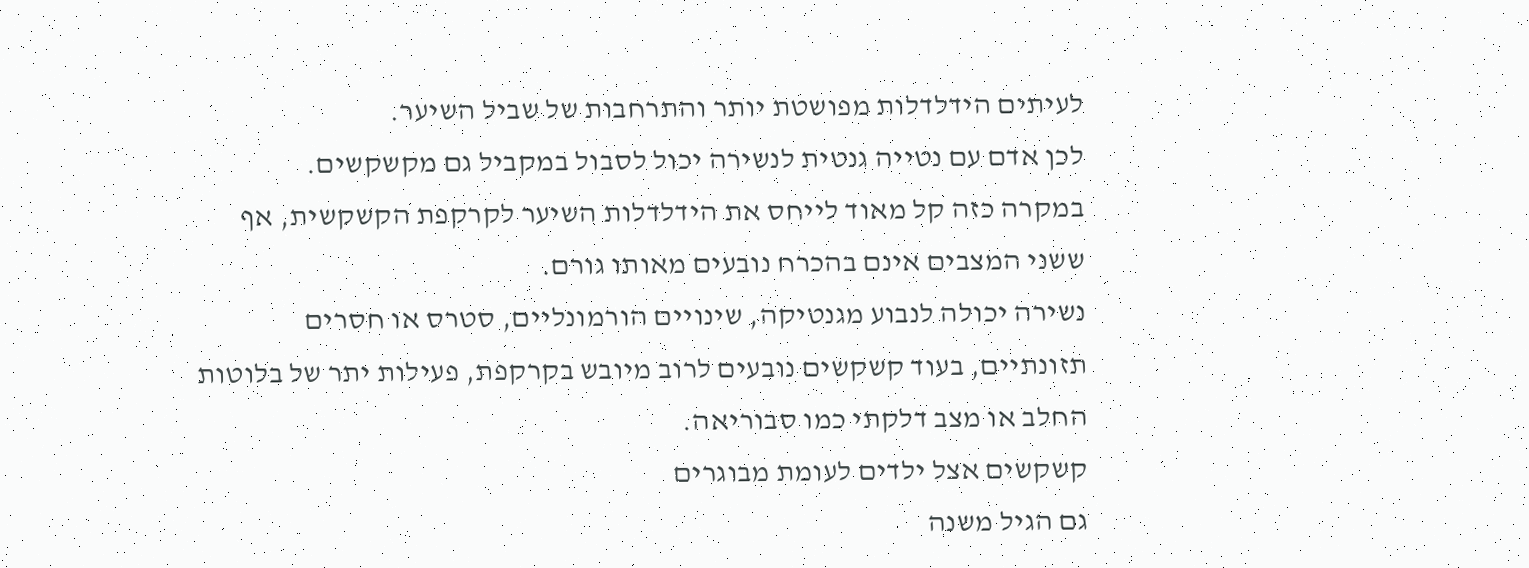לעיתים הידלדלות מפושטת יותר והתרחבות של שביל השיער.
לכן אדם עם נטייה גנטית לנשירה יכול לסבול במקביל גם מקשקשים.
במקרה כזה קל מאוד לייחס את הידלדלות השיער לקרקפת הקשקשית, אף ששני המצבים אינם בהכרח נובעים מאותו גורם.
נשירה יכולה לנבוע מגנטיקה, שינויים הורמונליים, סטרס או חסרים תזונתיים, בעוד קשקשים נובעים לרוב מיובש בקרקפת, פעילות יתר של בלוטות החלב או מצב דלקתי כמו סבוריאה.
קשקשים אצל ילדים לעומת מבוגרים
גם הגיל משנה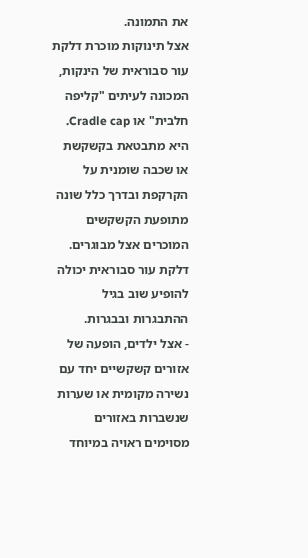את התמונה.
אצל תינוקות מוכרת דלקת עור סבוראית של הינקות, המכונה לעיתים "קליפה חלבית" או Cradle cap.
היא מתבטאת בקשקשת או שכבה שומנית על הקרקפת ובדרך כלל שונה מתופעת הקשקשים המוכרים אצל מבוגרים.
דלקת עור סבוראית יכולה להופיע שוב בגיל ההתבגרות ובבגרות.
- אצל ילדים, הופעה של אזורים קשקשיים יחד עם נשירה מקומית או שערות שנשברות באזורים מסוימים ראויה במיוחד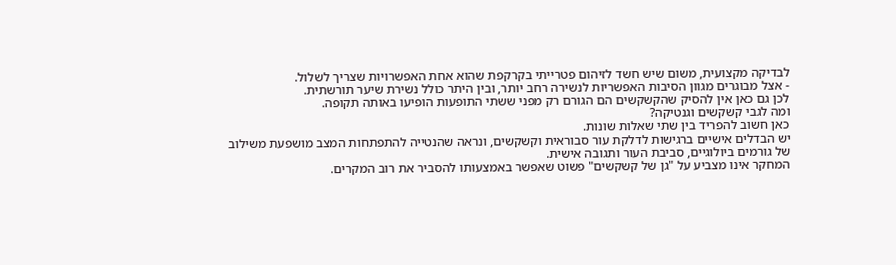לבדיקה מקצועית, משום שיש חשד לזיהום פטרייתי בקרקפת שהוא אחת האפשרויות שצריך לשלול.
- אצל מבוגרים מגוון הסיבות האפשריות לנשירה רחב יותר, ובין היתר כולל נשירת שיער תורשתית.
לכן גם כאן אין להסיק שהקשקשים הם הגורם רק מפני ששתי התופעות הופיעו באותה תקופה.
ומה לגבי קשקשים וגנטיקה?
כאן חשוב להפריד בין שתי שאלות שונות.
יש הבדלים אישיים ברגישות לדלקת עור סבוראית וקשקשים, ונראה שהנטייה להתפתחות המצב מושפעת משילוב של גורמים ביולוגיים, סביבת העור ותגובה אישית.
המחקר אינו מצביע על "גן של קשקשים" פשוט שאפשר באמצעותו להסביר את רוב המקרים.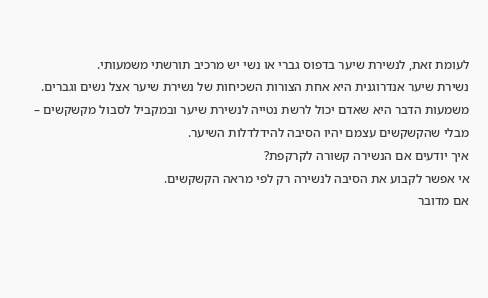לעומת זאת, לנשירת שיער בדפוס גברי או נשי יש מרכיב תורשתי משמעותי.
נשירת שיער אנדרוגנית היא אחת הצורות השכיחות של נשירת שיער אצל נשים וגברים.
משמעות הדבר היא שאדם יכול לרשת נטייה לנשירת שיער ובמקביל לסבול מקשקשים – מבלי שהקשקשים עצמם יהיו הסיבה להידלדלות השיער.
איך יודעים אם הנשירה קשורה לקרקפת?
אי אפשר לקבוע את הסיבה לנשירה רק לפי מראה הקשקשים.
אם מדובר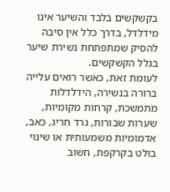בקשקשים בלבד והשיער אינו מידלדל, בדרך כלל אין סיבה להסיק שמתפתחת נשירת שיער בגלל הקשקשים.
לעומת זאת, כאשר רואים עלייה ברורה בנשירה, הידלדלות מתמשכת, קרחות מקומיות, שערות שבורות, גרד חריג, כאב, אדמומיות משמעותית או שינוי בולט בקרקפת, חשוב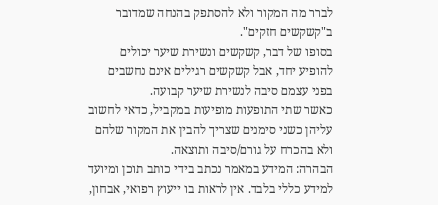לברר מה המקור ולא להסתפק בהנחה שמדובר ב"קשקשים חזקים".
בסופו של דבר, קשקשים ונשירת שיער יכולים להופיע יחד, אבל קשקשים רגילים אינם נחשבים בפני עצמם סיבה לנשירת שיער קבועה.
כאשר שתי התופעות מופיעות במקביל, כדאי לחשוב עליהן כשני סימנים שצריך להבין את המקור שלהם ולא בהכרח על גורם/סיבה ותוצאה.
הבהרה: המידע במאמר נכתב בידי כותב תוכן ומיועד למידע כללי בלבד. אין לראות בו ייעוץ רפואי, אבחון,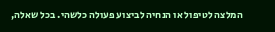המלצה לטיפול או הנחיה לביצוע פעולה כלשהי. בכל שאלה,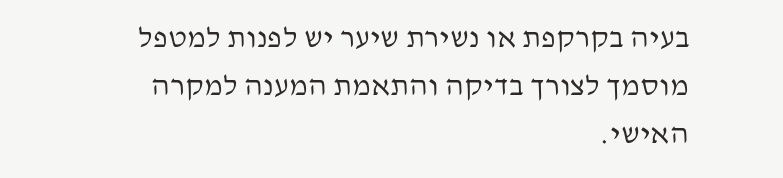בעיה בקרקפת או נשירת שיער יש לפנות למטפל מוסמך לצורך בדיקה והתאמת המענה למקרה האישי.